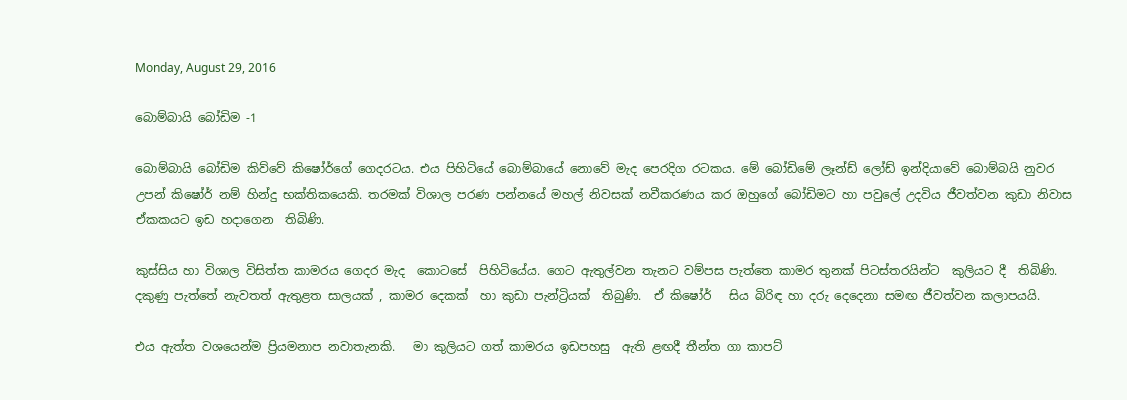Monday, August 29, 2016

බොම්බායි බෝඩිම -1

බොම්බායි බෝඩිම කිව්වේ කිෂෝර්ගේ ගෙදරටය. එය පිහිටියේ බොම්බායේ නොවේ මැද පෙරදිග රටකය. මේ බෝඩිමේ ලෑන්ඩ් ලෝඩ් ඉන්දියාවේ බොම්බයි නුවර උපන් කිෂෝර් නම් හින්දු භක්තිකයෙකි. තරමක් විශාල පරණ පන්නයේ මහල් නිවසක් නවීකරණය කර ඔහුගේ බෝඩිමට හා පවුලේ උදවිය ජීවත්වන කුඩා නිවාස ඒකකයට ඉඩ හදාගෙන  තිබිණි.

කුස්සිය හා විශාල විසිත්ත කාමරය ගෙදර මැද  කොටසේ  පිහිටියේය. ගෙට ඇතුල්වන තැනට වම්පස පැත්තෙ කාමර තුනක් පිටස්තරයින්ට  කුලියට දී  තිබිණි.
දකුණු පැත්තේ නැවතත් ඇතුළත සාලයක් , කාමර දෙකක්  හා කුඩා පැන්ට්‍රියක්  තිබුණි.  ඒ කිෂෝර්   සිය බිරිඳ හා දරු දෙදෙනා සමඟ ජීවත්වන කලාපයයි.

එය ඇත්ත වශයෙන්ම ප්‍රියමනාප නවාතැනකි.   මා කුලියට ගත් කාමරය ඉඩපහසු  ඇති ළඟදී තීන්ත ගා කාපට්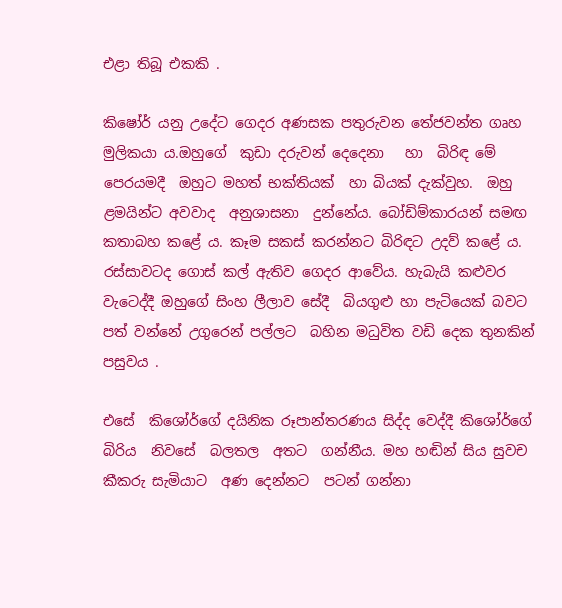එළා තිබූ එකකි .

කිෂෝර් යනු උදේට ගෙදර අණසක පතුරුවන තේජවන්ත ගෘහ මුලිකයා ය.ඔහුගේ  කුඩා දරුවන් දෙදෙනා   හා  බිරිඳ මේ පෙරයමදී  ඔහුට මහත් භක්තියක්  හා බියක් දැක්වුහ.  ඔහු ළමයින්ට අවවාද  අනුශාසනා  දුන්නේය. බෝඩිම්කාරයන් සමඟ කතාබහ කළේ ය. කෑම සකස් කරන්නට බිරිඳට උදව් කළේ ය.  රස්සාවටද ගොස් කල් ඇතිව ගෙදර ආවේය. හැබැයි කළුවර වැටෙද්දී ඔහුගේ සිංහ ලීලාව සේදී  බියගුළු හා පැටියෙක් බවට පත් වන්නේ උගුරෙන් පල්ලට  බහින මධුවිත වඩි දෙක තුනකින් පසුවය .

එසේ  කිශෝර්ගේ දයිනික රූපාන්තරණය සිද්ද වෙද්දී කිශෝර්ගේ  බිරිය  නිවසේ  බලතල  අතට  ගන්නීය. මහ හඬින් සිය සුවච කීකරු සැමියාට  අණ දෙන්නට  පටන් ගන්නා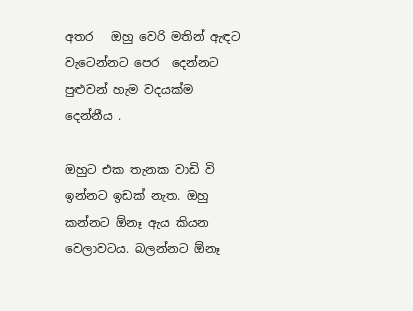අතර   ඔහු වෙරි මතින් ඇඳට වැටෙන්නට පෙර  දෙන්නට පුළුවන් හැම වදයක්ම දෙන්නීය .

ඔහුට එක තැනක වාඩි වි ඉන්නට ඉඩක් නැත. ඔහු කන්නට ඕනෑ ඇය කියන වෙලාවටය. බලන්නට ඕනෑ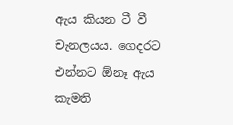ඇය කියන ටී වී චැනලයය. ගෙදරට එන්නට ඕනෑ ඇය කැමති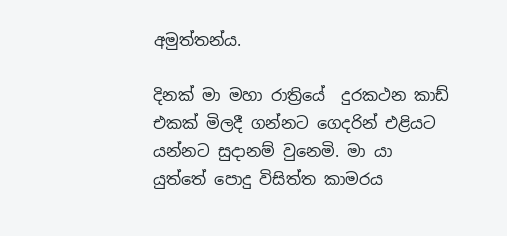අමුත්තන්ය.

දිනක් මා මහා රාත්‍රියේ  දුරකථන කාඩ් එකක් මිලදී ගන්නට ගෙදරින් එළියට යන්නට සුදානම් වුනෙමි. මා යා යුත්තේ පොදු විසිත්ත කාමරය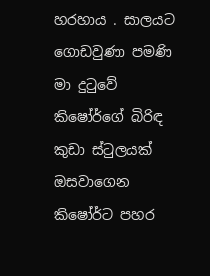හරහාය . සාලයට  ගොඩවුණා පමණි මා දුටුවේ  කිෂෝර්ගේ බිරිඳ කුඩා ස්ටුලයක් ඔසවාගෙන කිෂෝර්ට පහර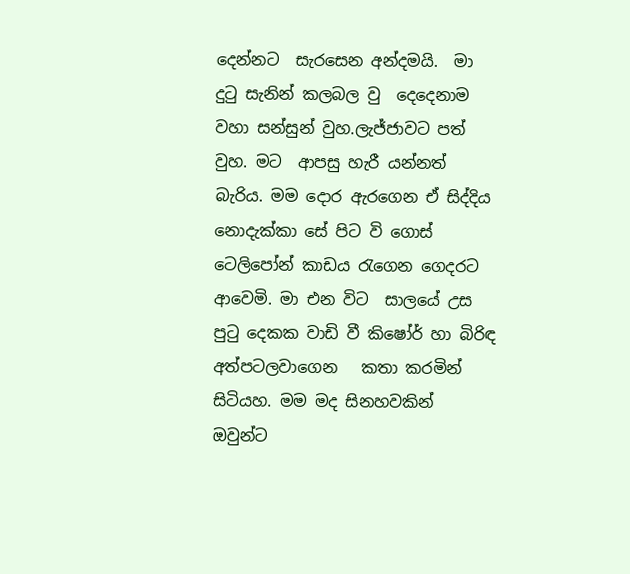දෙන්නට  සැරසෙන අන්දමයි.  මා දුටු සැනින් කලබල වු  දෙදෙනාම වහා සන්සුන් වුහ.ලැජ්ජාවට පත් වුහ. මට  ආපසු හැරී යන්නත් බැරිය. මම දොර ඇරගෙන ඒ සිද්දිය නොදැක්කා සේ පිට වි ගොස් ටෙලිපෝන් කාඩය රැගෙන ගෙදරට  ආවෙමි. මා එන විට  සාලයේ උස පුටු දෙකක වාඩි වී කිෂෝර් හා බිරිඳ  අත්පටලවාගෙන   කතා කරමින්  සිටියහ. මම මද සිනහවකින් ඔවුන්ට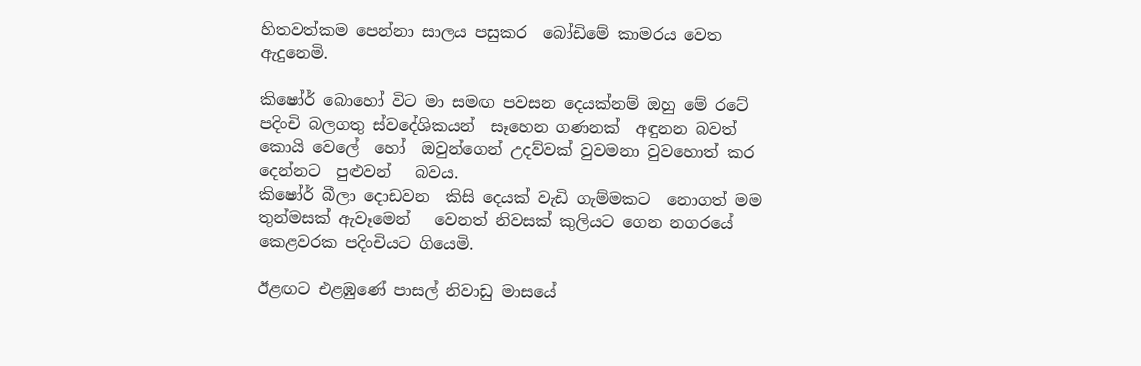හිතවත්කම පෙන්නා සාලය පසුකර  බෝඩිමේ කාමරය වෙත ඇදුනෙමි.

කිෂෝර් බොහෝ විට මා සමඟ පවසන දෙයක්නම් ඔහු මේ රටේ පදිංචි බලගතු ස්වදේශිකයන්  සෑහෙන ගණනක්  අඳුනන බවත්  කොයි වෙලේ  හෝ  ඔවුන්ගෙන් උදව්වක් වුවමනා වුවහොත් කර දෙන්නට  පුළුවන්   බවය.
කිෂෝර් බීලා දොඩවන  කිසි දෙයක් වැඩි ගැම්මකට  නොගත් මම තුන්මසක් ඇවෑමෙන්   වෙනත් නිවසක් කුලියට ගෙන නගරයේ කෙළවරක පදිංචියට ගියෙමි.

ඊළඟට එළඹුණේ පාසල් නිවාඩු මාසයේ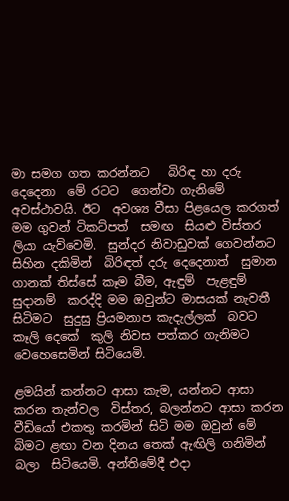මා සමග ගත කරන්නට   බිරිඳ හා දරු දෙදෙනා  මේ රටට  ගෙන්වා ගැනිමේ අවස්ථාවයි. ඊට  අවශ්‍ය වීසා පිළයෙල කරගත් මම ගුවන් ටිකට්පත්  සමඟ  සියළු විස්තර   ලියා යැව්වෙමි.  සුන්දර නිවාඩුවක් ගෙවන්නට සිහින දකිමින්  බිරිඳත් දරු දෙදෙනාත්  සුමාන ගානක් තිස්සේ කෑම බීම, ඇඳුම්  පැළඳුම් සුදානම්  කරද්දි මම ඔවුන්ට මාසයක් නැවතී සිටිමට  සුදුසු ප්‍රියමනාප කැදැල්ලක්  බවට  කෑලි දෙකේ  කුලි නිවස පත්කර ගැනිමට වෙහෙසෙමින් සිටියෙමි.

ළමයින් කන්නට ආසා කැම, යන්නට ආසා  කරන තැන්වල  විස්තර, බලන්නට ආසා කරන වීඩියෝ එකතු කරමින් සිටි මම ඔවුන් මේ බිමට ළඟා වන දිනය තෙක් ඇඟිලි ගනිමින්  බලා  සිටියෙමි. අන්තිමේදී එදා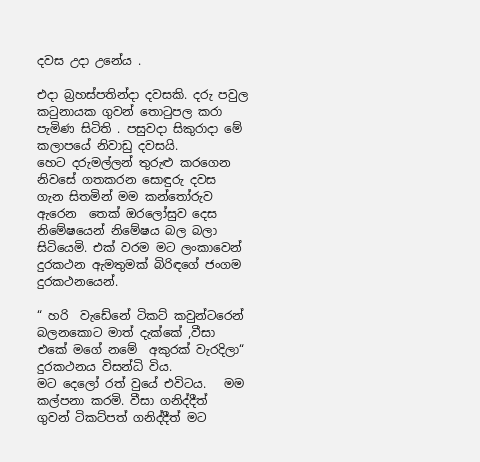දවස උදා උනේය .

එදා බ්‍රහස්පතින්දා දවසකි. දරු පවුල  කටුනායක ගුවන් තොටුපල කරා පැමිණ සිටිති . පසුවදා සිකුරාදා මේ කලාපයේ නිවාඩු දවසයි.
හෙට දරුමල්ලන් තුරුළු කරගෙන නිවසේ ගතකරන සොඳුරු දවස  ගැන සිතමින් මම කන්තෝරුව ඇරෙන  තෙක් ඔරලෝසුව දෙස නිමේෂයෙන් නිමේෂය බල බලා සිටියෙමි. එක් වරම මට ලංකාවෙන් දුරකථන ඇමතුමක් බිරිඳගේ ජංගම දුරකථනයෙන්.

“ හරි  වැඩේනේ ටිකට් කවුන්ටරෙන් බලනකොට මාත් දැක්කේ ,වීසා එකේ මගේ නමේ  අකුරක් වැරදිලා“
දුරකථනය විසන්ධි විය.
මට දෙලෝ රත් වුයේ එවිටය.   මම කල්පනා කරමි. වීසා ගනිද්දීත්   ගුවන් ටිකට්පත් ගනිද්දීත් මට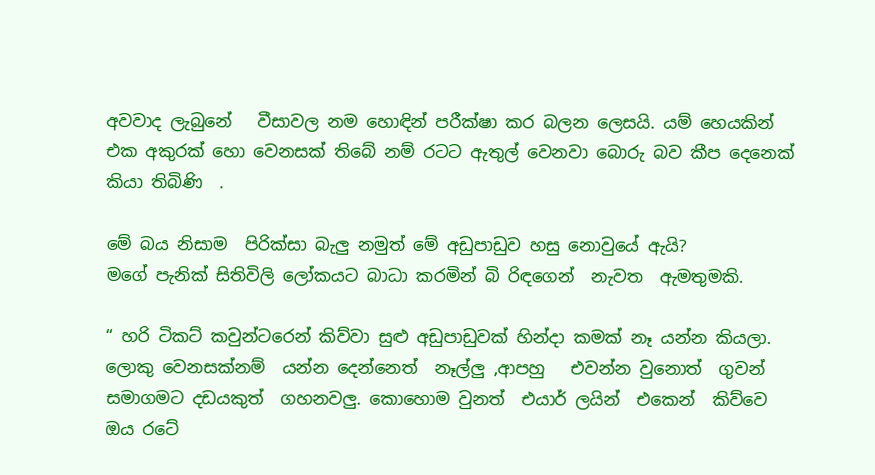අවවාද ලැබුනේ   වීසාවල නම හොඳින් පරීක්ෂා කර බලන ලෙසයි. යම් හෙයකින් එක අකුරක් හො වෙනසක් තිබේ නම් රටට ඇතුල් වෙනවා බොරු බව කීප දෙනෙක් කියා තිබිණි  .

මේ බය නිසාම  පිරික්සා බැලු නමුත් මේ අඩුපාඩුව හසු නොවුයේ ඇයි?
මගේ පැනික් සිතිවිලි ලෝකයට බාධා කරමින් බි රිඳගෙන්  නැවත  ඇමතුමකි.

“ හරි ටිකට් කවුන්ටරෙන් කිව්වා සුළු අඩුපාඩුවක් හින්දා කමක් නෑ යන්න කියලා. ලොකු වෙනසක්නම්  යන්න දෙන්නෙත්  නෑල්ලු ,ආපහු   එවන්න වුනොත්  ගුවන් සමාගමට දඩයකුත්  ගහනවලු. කොහොම වුනත්  එයාර් ලයින්  එකෙන්  කිව්වෙ ඔය රටේ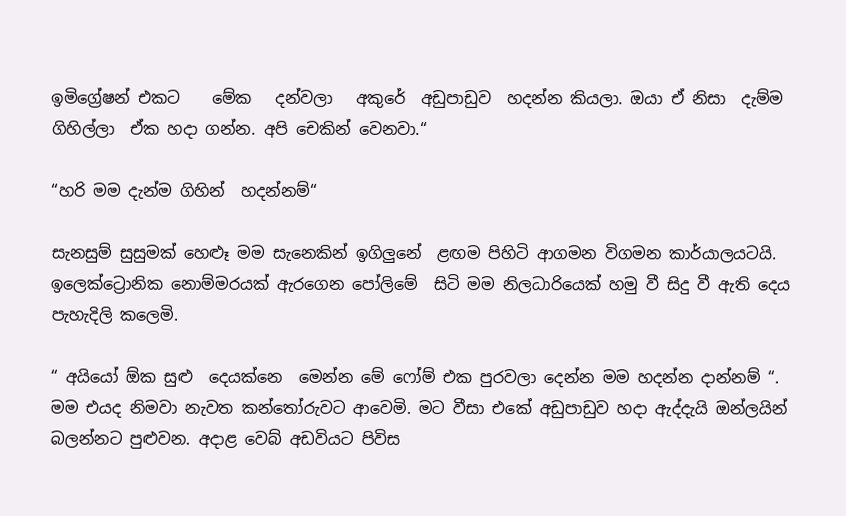ඉමිග්‍රේෂන් එකට    මේක   දන්වලා   අකුරේ  අඩුපාඩුව  හදන්න කියලා. ඔයා ඒ නිසා  දැම්ම ගිහිල්ලා  ඒක හදා ගන්න. අපි චෙකින් වෙනවා.“

“හරි මම දැන්ම ගිහින්  හදන්නම්“

සැනසුම් සුසුමක් හෙළුෑ මම සැනෙකින් ඉගිලුනේ  ළඟම පිහිටි ආගමන විගමන කාර්යාලයටයි. ඉලෙක්ට්‍රොනික නොම්මරයක් ඇරගෙන පෝලිමේ  සිටි මම නිලධාරියෙක් හමු වී සිදු වී ඇති දෙය  පැහැදිලි කලෙමි.

“ අයියෝ ඕක සුළු  දෙයක්නෙ  මෙන්න මේ ෆෝම් එක පුරවලා දෙන්න මම හදන්න දාන්නම් “.
මම එයද නිමවා නැවත කන්තෝරුවට ආවෙමි. මට වීසා එකේ අඩුපාඩුව හදා ඇද්දැයි ඔන්ලයින් බලන්නට පුළුවන. අදාළ වෙබ් අඩවියට පිවිස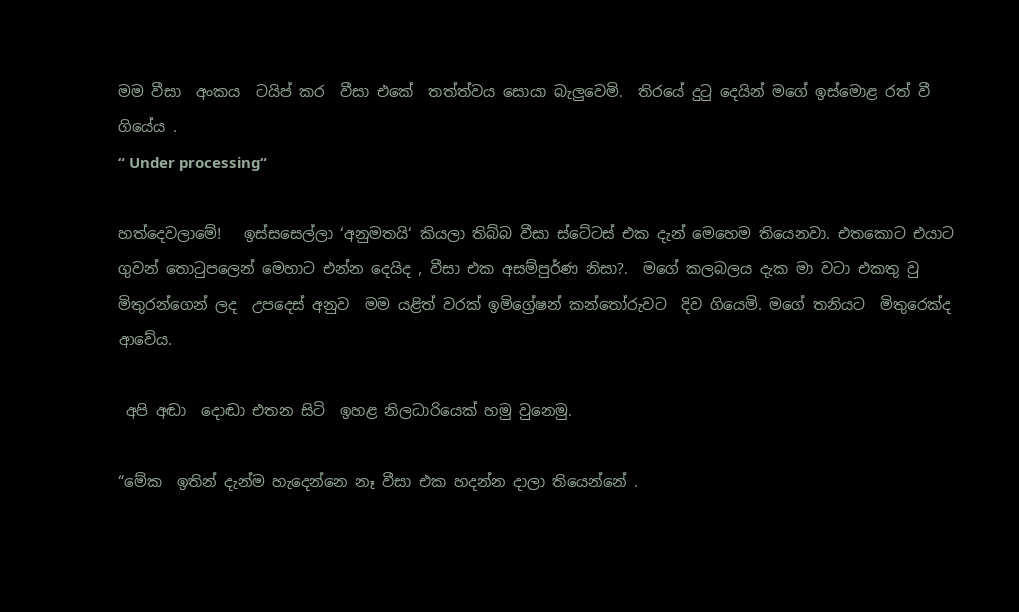මම වීසා  අංකය  ටයිප් කර  වීසා එකේ  තත්ත්වය සොයා බැලුවෙමි.  තිරයේ දුටු දෙයින් මගේ ඉස්මොළ රත් වී  ගියේය .
“ Under processing“

හත්දෙවලාමේ!   ඉස්සසෙල්ලා ‘අනුමතයි‘ කියලා තිබ්බ වීසා ස්ටේටස් එක දැන් මෙහෙම තියෙනවා. එතකොට එයාට ගුවන් තොටුපලෙන් මෙහාට එන්න දෙයිද , වීසා එක අසම්පුර්ණ නිසා?.  මගේ කලබලය දැක මා වටා එකතු වු මිතුරන්ගෙන් ලද  උපදෙස් අනුව  මම යළිත් වරක් ඉමිග්‍රේෂන් කන්තෝරුවට  දිව ගියෙමි. මගේ තනියට  මිතුරෙක්ද   ආවේය.

 අපි අඬා  දොඬා එතන සිටි  ඉහළ නිලධාරියෙක් හමු වුනෙමු.

“මේක  ඉතින් දැන්ම හැදෙන්නෙ නෑ වීසා එක හදන්න දාලා තියෙන්නේ .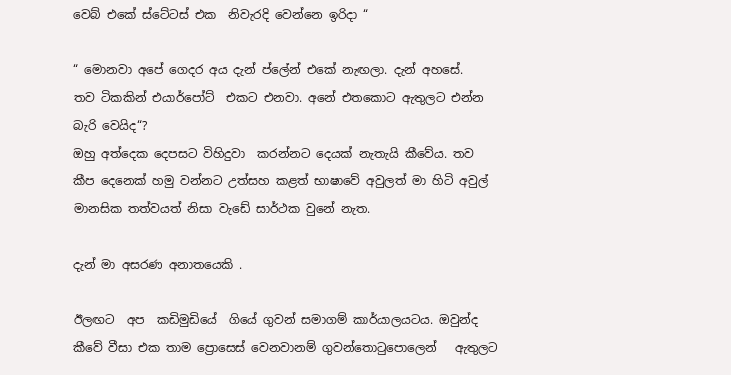වෙබ් එකේ ස්ටේටස් එක  නිවැරදි වෙන්නෙ ඉරිදා “

“ මොනවා අපේ ගෙදර අය දැන් ප්ලේන් එකේ නැඟලා. දැන් අහසේ.   තව ටිකකින් එයාර්පෝට්  එකට එනවා. අනේ එතකොට ඇතුලට එන්න බැරි වෙයිද“?
ඔහු අත්දෙක දෙපසට විහිදුවා  කරන්නට දෙයක් නැතැයි කීවේය. තව කීප දෙනෙක් හමු වන්නට උත්සහ කළත් භාෂාවේ අවුලත් මා හිටි අවුල් මානසික තත්වයත් නිසා වැඩේ සාර්ථක වුනේ නැත.

දැන් මා අසරණ අනාතයෙකි .

ඊලඟට  අප  කඩිමුඩියේ  ගියේ ගුවන් සමාගම් කාර්යාලයටය. ඔවුන්ද කීවේ වීසා එක තාම ප්‍රොසෙස් වෙනවානම් ගුවන්තොටුපොලෙන්   ඇතුලට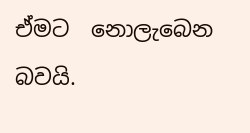ඒමට  නොලැබෙන බවයි.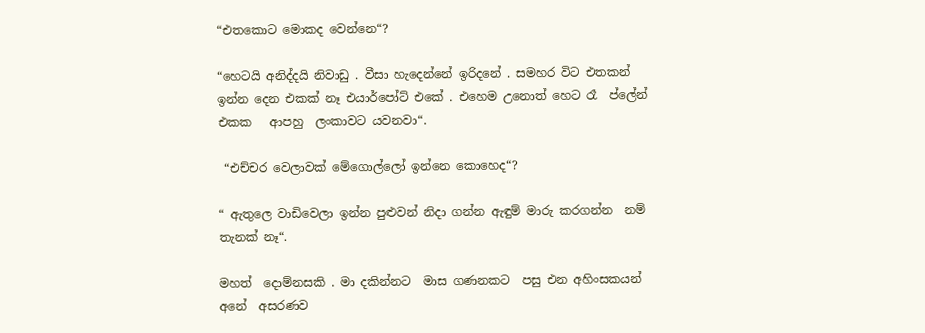“එතකොට මොකද වෙන්නෙ“?

“හෙටයි අනිද්දයි නිවාඩු . වීසා හැදෙන්නේ ඉරිදනේ . සමහර විට එතකන් ඉන්න දෙන එකක් නෑ එයාර්පෝට් එකේ . එහෙම උනොත් හෙට රෑ  ප්ලේන් එකක   ආපහු  ලංකාවට යවනවා“.

 “එච්චර වෙලාවක් මේගොල්ලෝ ඉන්නෙ කොහෙද“?

“ ඇතුලෙ වාඩිවෙලා ඉන්න පුළුවන් නිදා ගන්න ඇඳුම් මාරු කරගන්න  නම් තැනක් නෑ“.

මහත්  දොම්නසකි . මා දකින්නට  මාස ගණනකට  පසු එන අහිංසකයන්  අනේ  අසරණව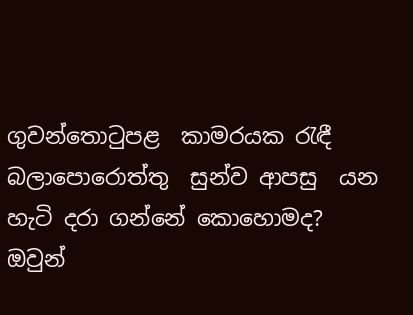ගුවන්තොටුපළ  කාමරයක රැඳී බලාපොරොත්තු  සුන්ව ආපසු  යන හැටි දරා ගන්නේ කොහොමද? ඔවුන්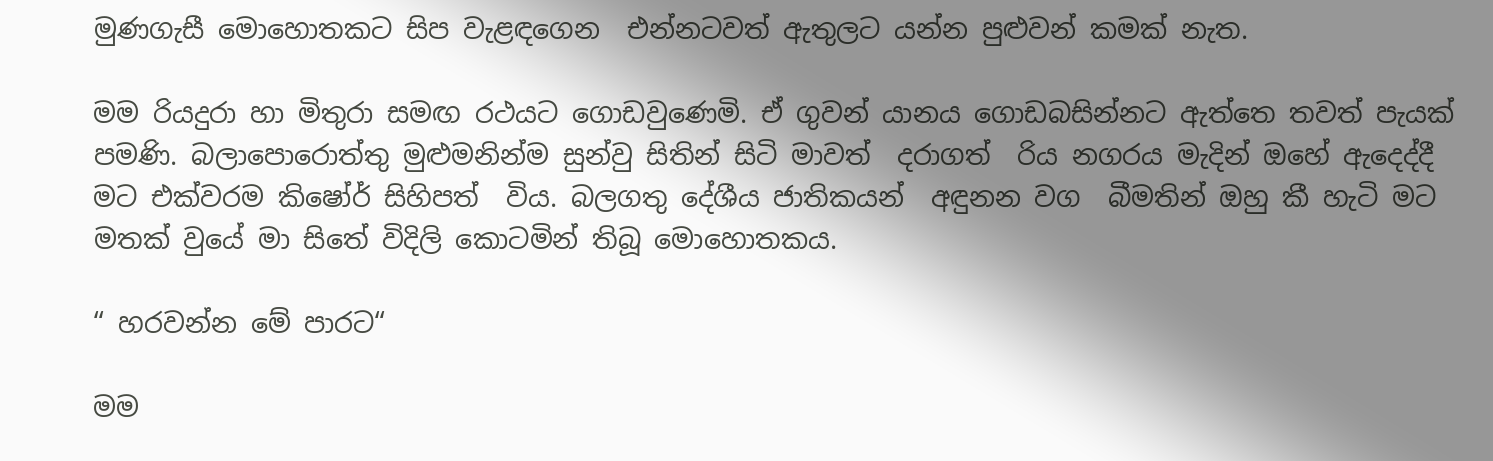මුණගැසී මොහොතකට සිප වැළඳගෙන  එන්නටවත් ඇතුලට යන්න පුළුවන් කමක් නැත.

මම රියදුරා හා මිතුරා සමඟ රථයට ගොඩවුණෙමි. ඒ ගුවන් යානය ගොඩබසින්නට ඇත්තෙ තවත් පැයක් පමණි. බලාපොරොත්තු මුළුමනින්ම සුන්වු සිතින් සිටි මාවත්  දරාගත්  රිය නගරය මැදින් ඔහේ ඇදෙද්දී  මට එක්වරම කිෂෝර් සිහිපත්  විය. බලගතු දේශීය ජාතිකයන්  අඳුනන වග  බීමතින් ඔහු කී හැටි මට මතක් වුයේ මා සිතේ විදිලි කොටමින් තිබූ මොහොතකය.

“ හරවන්න මේ පාරට“

මම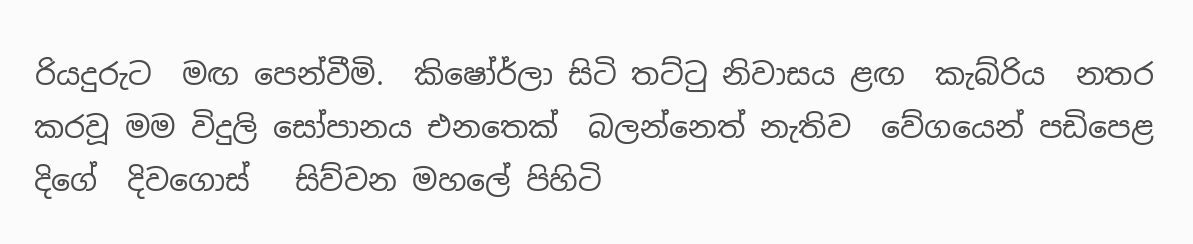රියදුරුට  මඟ පෙන්වීමි.  කිෂෝර්ලා සිටි තට්ටු නිවාසය ළඟ  කැබ්රිය  නතර කරවූ මම විදුලි සෝපානය එනතෙක්  බලන්නෙත් නැතිව  වේගයෙන් පඩිපෙළ දිගේ  දිවගොස්   සිව්වන මහලේ පිහිටි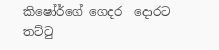කිෂෝර්ගේ ගෙදර  දොරට තට්ටු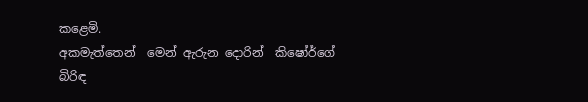කළෙමි.
අකමැත්තෙන්  මෙන් ඇරුන දොරින්  කිෂෝර්ගේ බිරිඳ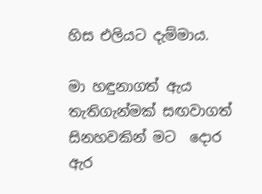හිස එලියට දැම්මාය.

මා හඳුනාගත් ඇය  තැතිගැන්මක් සඟවාගත් සිනහවකින් මට  දොර  ඇර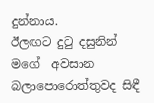දුන්නාය.
ඊලඟට දුටු දසුනින් මගේ  අවසාන බලාපොරොත්තුවද සිඳී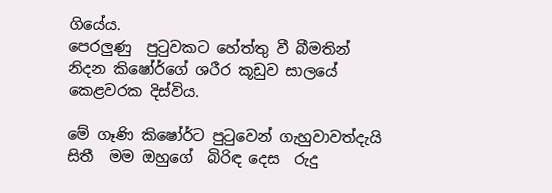ගියේය.
පෙරලුණු  පුටුවකට හේත්තු වී බීමතින්  නිදන කිෂෝර්ගේ ශරීර කූඩුව සාලයේ කෙළවරක දිස්විය.

මේ ගෑණි කිෂෝර්ට පුටුවෙන් ගැහුවාවත්දැයි  සිතී  මම ඔහුගේ  බිරිඳ දෙස  රුදු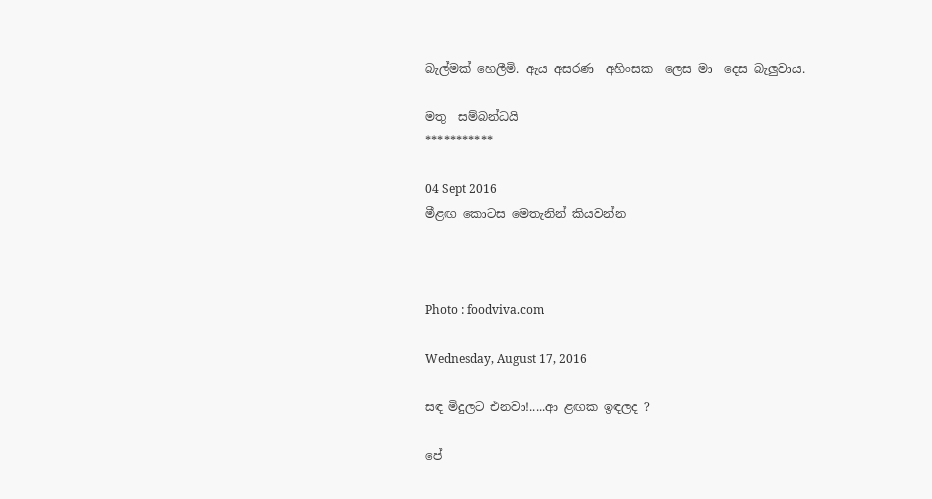බැල්මක් හෙලීමි. ඇය අසරණ  අහිංසක  ලෙස මා  දෙස බැලුවාය.

මතු  සම්බන්ධයි
***********

04 Sept 2016
මීළඟ කොටස මෙතැනින් කියවන්න



Photo : foodviva.com

Wednesday, August 17, 2016

සඳ මිදුලට එනවා!.....ආ ළඟක ඉඳලද ?

පේ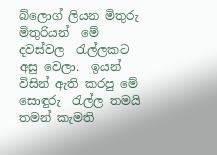බ්ලොග් ලියන මිතුරු මිතුරියන්  මේ දවස්වල  රැල්ලකට අසු වෙලා.  ඉයන් විසින් ඇති කරපු මේ සොඳුරු  රැල්ල තමයි තමන් කැමති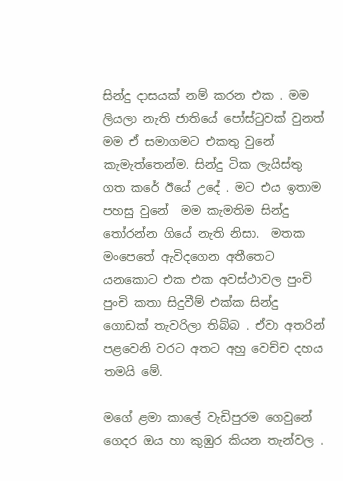සින්දු දාසයක් නම් කරන එක . මම ලියලා නැති ජාතියේ පෝස්ටුවක් වුනත් මම ඒ සමාගමට එකතු වුනේ කැමැත්තෙන්ම. සින්දු ටික ලැයිස්තු ගත කරේ ඊයේ උදේ . මට එය ඉතාම පහසු වුනේ  මම කැමතිම සින්දු තෝරන්න ගියේ නැති නිසා.  මතක මංපෙතේ ඇවිදගෙන අතීතෙට යනකොට එක එක අවස්ථාවල පුංචි පුංචි කතා සිදුවීම් එක්ක සින්දු ගොඩක් තැවරිලා තිබ්බ . ඒවා අතරින් පළවෙනි වරට අතට අහු වෙච්ච දහය තමයි මේ.

මගේ ළමා කාලේ වැඩිපුරම ගෙවුනේ ගෙදර ඔය හා කුඹුර කියන තැන්වල .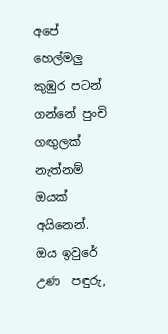අපේ හෙල්මලු කුඹුර පටන් ගන්නේ පුංචි ගඟුලක්  නැත්නම් ඔයක් අයිනෙන්. ඔය ඉවුරේ උණ  පඳුරු,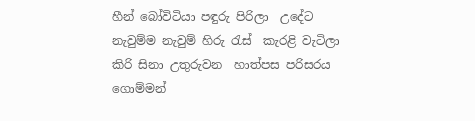හීන් බෝවිටියා පඳුරු පිරිලා  උදේට නැවුම්ම නැවුම් හිරු රැස්  කැරළි වැටිලා  කිරි සිනා උතුරුවන  හාත්පස පරිසරය ගොම්මන්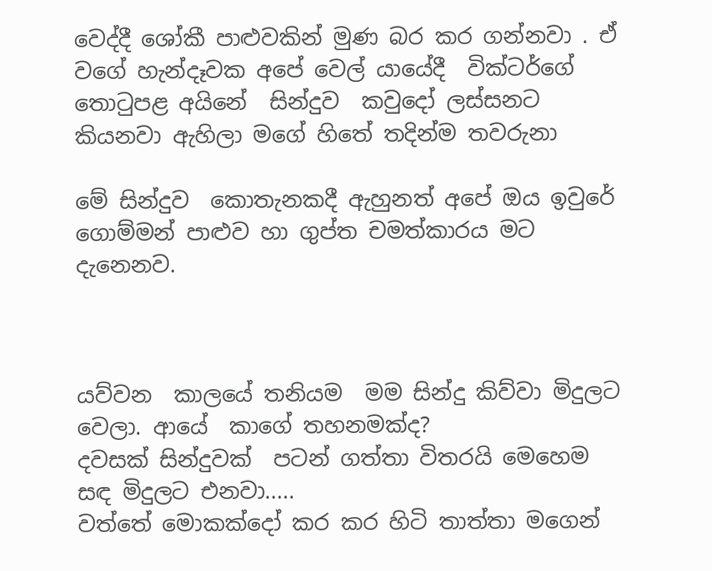වෙද්දී ශෝකී පාළුවකින් මුණ බර කර ගන්නවා . ඒ වගේ හැන්දෑවක අපේ වෙල් යායේදී  වික්ටර්ගේ තොටුපළ අයිනේ  සින්දුව  කවුදෝ ලස්සනට කියනවා ඇහිලා මගේ හිතේ තදින්ම තවරුනා

මේ සින්දුව  කොතැනකදී ඇහුනත් අපේ ඔය ඉවුරේ ගොම්මන් පාළුව හා ගුප්ත චමත්කාරය මට දැනෙනව.



යව්වන  කාලයේ තනියම  මම සින්දු කිව්වා මිදුලට වෙලා. ආයේ  කාගේ තහනමක්ද?
දවසක් සින්දුවක්  පටන් ගත්තා විතරයි මෙහෙම
සඳ මිදුලට එනවා.....
වත්තේ මොකක්දෝ කර කර හිටි තාත්තා මගෙන්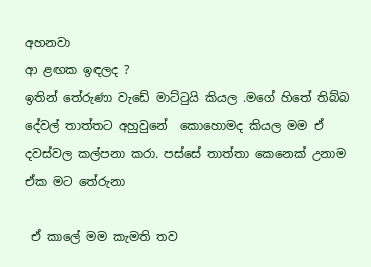අහනවා
ආ ළඟක ඉඳලද ?
ඉතින් තේරුණා වැඩේ මාට්ටුයි කියල .මගේ හිතේ තිබ්බ දේවල් තාත්තට අහුවුනේ  කොහොමද කියල මම ඒ දවස්වල කල්පනා කරා. පස්සේ තාත්තා කෙනෙක් උනාම ඒක මට තේරුනා

 ඒ කාලේ මම කැමති තව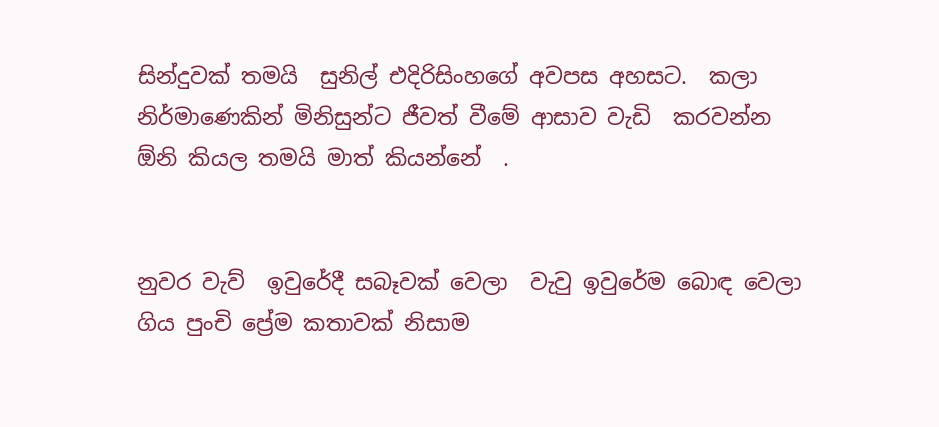සින්දුවක් තමයි  සුනිල් එදිරිසිංහගේ අවපස අහසට.  කලා නිර්මාණෙකින් මිනිසුන්ට ජීවත් වීමේ ආසාව වැඩි  කරවන්න ඕනි කියල තමයි මාත් කියන්නේ  .


නුවර වැව්  ඉවුරේදී සබෑවක් වෙලා  වැවු ඉවුරේම බොඳ වෙලා ගිය පුංචි ප්‍රේම කතාවක් නිසාම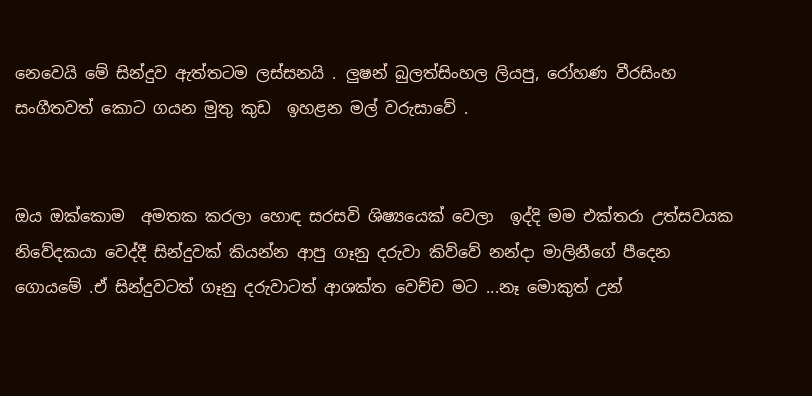නෙවෙයි මේ සින්දුව ඇත්තටම ලස්සනයි . ලුෂන් බුලත්සිංහල ලියපු, රෝහණ වීරසිංහ සංගීතවත් කොට ගයන මුතු කුඩ  ඉහළන මල් වරුසාවේ .


ඔය ඔක්කොම  අමතක කරලා හොඳ සරසවි ශිෂ්‍යයෙක් වෙලා  ඉද්දි මම එක්තරා උත්සවයක නිවේදකයා වෙද්දී සින්දුවක් කියන්න ආපු ගෑනු දරුවා කිව්වේ නන්දා මාලිනීගේ පීදෙන ගොයමේ .ඒ සින්දුවටත් ගෑනු දරුවාටත් ආශක්ත වෙච්ච මට ...නෑ මොකුත් උන්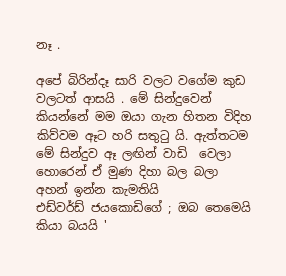නෑ .

අපේ බිරින්දෑ සාරි වලට වගේම කුඩ වලටත් ආසයි . මේ සින්දුවෙන් කියන්නේ මම ඔයා ගැන හිතන විදිහ කිව්වම ඈට හරි සතුටු යි. ඇත්තටම මේ සින්දුව ඈ ලඟින් වාඩි  වෙලා හොරෙන් ඒ මුණ දිහා බල බලා අහන් ඉන්න කැමතියි
එඩ්වර්ඩ් ජයකොඩිගේ ; ඔබ තෙමෙයි කියා බයයි '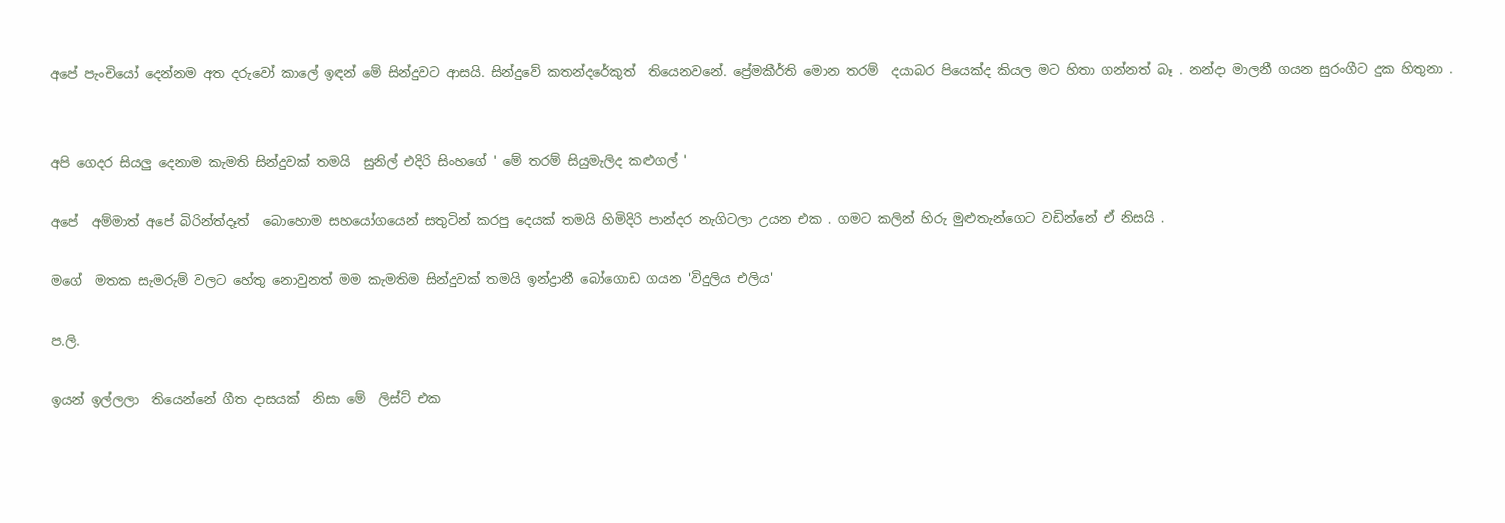අපේ පැංචියෝ දෙන්නම අත දරුවෝ කාලේ ඉඳන් මේ සින්දුවට ආසයි. සින්දුවේ කතන්දරේකුත්  තියෙනවනේ. ප්‍රේමකීර්ති මොන තරම්  දයාබර පියෙක්ද කියල මට හිතා ගන්නත් බෑ . නන්දා මාලනී ගයන සුරංගීට දුක හිතුනා .


අපි ගෙදර සියලු දෙනාම කැමති සින්දුවක් තමයි  සුනිල් එදිරි සිංහගේ ' මේ තරම් සියුමැලිද කළුගල් '

අපේ  අම්මාත් අපේ බිරින්ත්දෑත්  බොහොම සහයෝගයෙන් සතුටින් කරපු දෙයක් තමයි හිමිදිරි පාන්දර නැගිටලා උයන එක . ගමට කලින් හිරු මුළුතැන්ගෙට වඩින්නේ ඒ නිසයි .

මගේ  මතක සැමරුම් වලට හේතු නොවුනත් මම කැමතිම සින්දුවක් තමයි ඉන්ද්‍රානී බෝගොඩ ගයන 'විදුලිය එලිය'

ප.ලි.

ඉයන් ඉල්ලලා  තියෙන්නේ ගීත දාසයක්  නිසා මේ  ලිස්ට් එක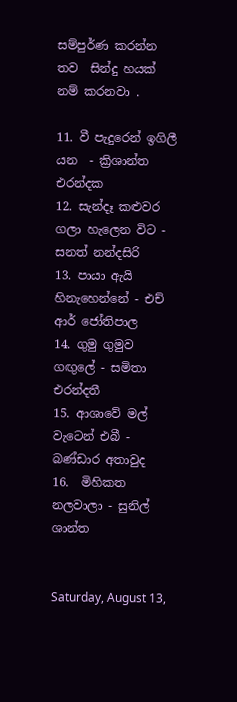සම්පුර්ණ කරන්න තව  සින්දු හයක් නම් කරනවා .

11. වී පැදුරෙන් ඉගිලී යන  - ක්‍රිශාන්ත එරන්දක
12. සැන්දෑ කළුවර ගලා හැලෙන විට -  සනත් නන්දසිරි
13. පායා ඇයි හිනැහෙන්නේ - එච් ආර් ජෝතිපාල
14. ගුමු ගුමුව ගඟුලේ - සමිතා එරන්දතී
15. ආශාවේ මල් වැටෙන් එබී - බණ්ඩාර අතාවුද
16.  මිහිකත නලවාලා - සුනිල්  ශාන්ත


Saturday, August 13,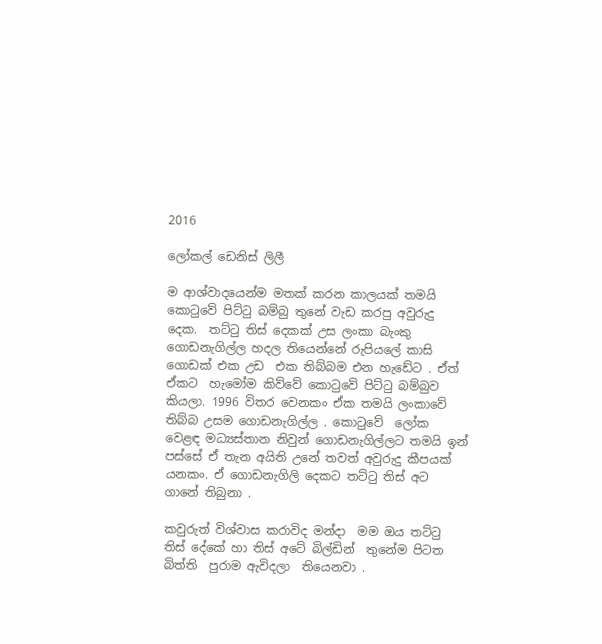2016

ලෝකල් ඩෙනිස් ලිලී

ම ආශ්වාදයෙන්ම මතක් කරන කාලයක් තමයි කොටුවේ පිට්ටු බම්බු තුනේ වැඩ කරපු අවුරුදු දෙක.  තට්ටු තිස් දෙකක් උස ලංකා බැංකු ගොඩනැගිල්ල හදල තියෙන්නේ රුපියලේ කාසි ගොඩක් එක උඩ  එක තිබ්බම එන හැඩේට . ඒත් ඒකට  හැමෝම කිව්වේ කොටුවේ පිට්ටු බම්බුව කියලා. 1996 විතර වෙනකං ඒක තමයි ලංකාවේ තිබ්බ උසම ගොඩනැගිල්ල . කොටුවේ  ලෝක වෙළඳ මධ්‍යස්තාන නිවුන් ගොඩනැගිල්ලට තමයි ඉන් පස්සේ ඒ තැන අයිති උනේ තවත් අවුරුදු කීපයක් යනකං. ඒ ගොඩනැගිලි දෙකට තට්ටු තිස් අට ගානේ තිබුනා .

කවුරුත් විශ්වාස කරාවිද මන්දා  මම ඔය තට්ටු තිස් දේකේ හා තිස් අටේ බිල්ඩින්  තුනේම පිටත බිත්ති  පුරාම ඇවිදලා  තියෙනවා .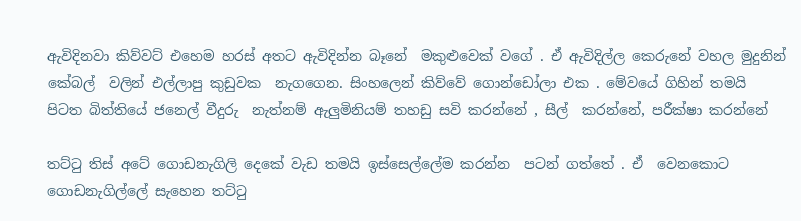ඇවිදිනවා කිව්වට් එහෙම හරස් අතට ඇවිදින්න බෑනේ  මකුළුවෙක් වගේ . ඒ ඇවිදිල්ල කෙරුනේ වහල මුදුනින්  කේබල්  වලින් එල්ලාපු කුඩුවක  නැගගෙන. සිංහලෙන් කිව්වේ ගොන්ඩෝලා එක . මේවයේ ගිහින් තමයි පිටත බිත්තියේ ජනෙල් වීදුරු  නැත්නම් ඇලුමිනියම් තහඩු සවි කරන්නේ , සීල්  කරන්නේ, පරීක්ෂා කරන්නේ

තට්ටු තිස් අටේ ගොඩනැගිලි දෙකේ වැඩ තමයි ඉස්සෙල්ලේම කරන්න  පටන් ගත්තේ . ඒ  වෙනකොට ගොඩනැගිල්ලේ සැහෙන තට්ටු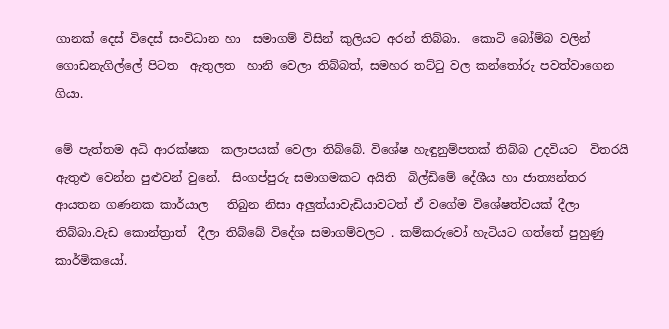ගානක් දෙස් විදෙස් සංවිධාන හා  සමාගම් විසින් කුලියට අරන් තිබ්බා.  කොටි බෝම්බ වලින්  ගොඩනැගිල්ලේ පිටත  ඇතුලත  හානි වෙලා තිබ්බත්, සමහර තට්ටු වල කන්තෝරු පවත්වාගෙන ගියා.

මේ පැත්තම අධි ආරක්ෂක  කලාපයක් වෙලා තිබ්බේ. විශේෂ හැඳුනුම්පතක් තිබ්බ උදවියට  විතරයි ඇතුළු වෙන්න පුළුවන් වුනේ.  සිංගප්පුරු සමාගමකට අයිති  බිල්ඩිමේ දේශීය හා ජාත්‍යන්තර ආයතන ගණනක කාර්යාල   තිබුන නිසා අලුත්යාවැඩියාවටත් ඒ වගේම විශේෂත්වයක් දීලා තිබ්බා.වැඩ කොන්ත්‍රාත්  දීලා තිබ්බේ විදේශ සමාගම්වලට . කම්කරුවෝ හැටියට ගත්තේ පුහුණු කාර්මිකයෝ.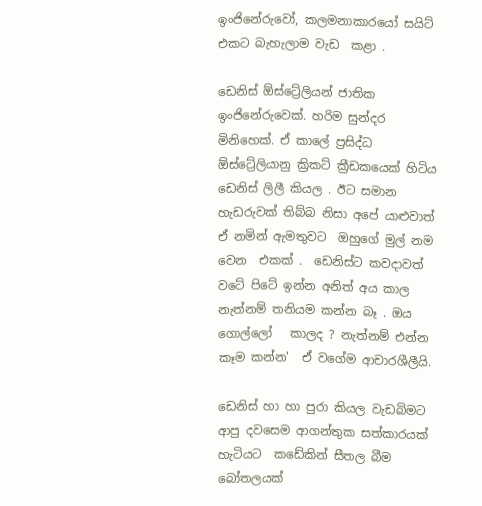ඉංජිනේරුවෝ, කලමනාකාරයෝ සයිට් එකට බැහැලාම වැඩ  කළා .

ඩෙනිස් ඕස්ට්‍රේලියන් ජාතික ඉංජිනේරුවෙක්. හරිම සුන්දර  මිනිහෙක්. ඒ කාලේ ප්‍රසිද්ධ ඕස්ට්‍රේලියානු ක්‍රිකට් ක්‍රීඩකයෙක් හිටිය ඩෙනිස් ලිලී කියල . ඊට සමාන හැඩරුවක් තිබ්බ නිසා අපේ යාළුවාත් ඒ නමින් ඇමතුවට  ඔහුගේ මුල් නම වෙන  එකක් .  ඩෙනිස්ට කවදාවත් වටේ පිටේ ඉන්න අනිත් අය කාල නැත්නම් තනියම කන්න බෑ . ඔය ගොල්ලෝ   කාලද ? නැත්නම් එන්න කෑම කන්න'  ඒ වගේම ආචාරශීලීයි.

ඩෙනිස් හා හා පුරා කියල වැඩබිමට ආපු දවසෙම ආගන්තුක සත්කාරයක් හැටියට  කඩේකින් සීතල බීම බෝතලයක්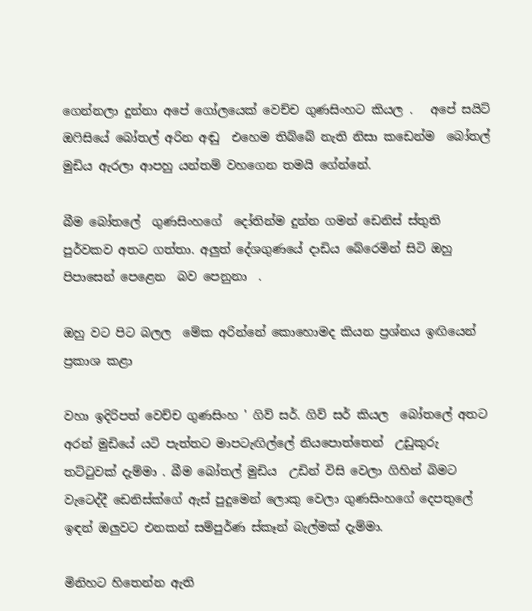ගෙන්නලා දුන්නා අපේ ගෝලයෙක් වෙච්ච ගුණසිංහට කියල .   අපේ සයිට් ඔෆිසියේ බෝතල් අරින අඬු  එහෙම තිබ්බේ නැති නිසා කඩෙන්ම  බෝතල් මුඩිය ඇරලා ආපහු යන්තම් වහගෙන තමයි ගේන්නේ.

බීම බෝතලේ  ගුණසිංහගේ  දෝතින්ම දුන්න ගමන් ඩෙනිස් ස්තුති පුර්වකව අතට ගත්තා. අලුත් දේශගුණයේ දාඩිය බේරෙමින් සිටි ඔහු පිපාසෙන් පෙළෙන  බව පෙනුනා  .

ඔහු වට පිට බලල  මේක අරින්නේ කොහොමද කියන ප්‍රශ්නය ඉඟියෙන්  ප්‍රකාශ කළා

වහා ඉදිරිපත් වෙච්ච ගුණසිංහ ' ගිව් සර්. ගිව් සර් කියල  බෝතලේ අතට අරන් මුඩියේ යටි පැත්තට මාපටැඟිල්ලේ නියපොත්තෙන්  උඩුකුරු තට්ටුවක් දැම්මා . බීම බෝතල් මුඩිය  උඩින් විසි වෙලා ගිහින් බිමට වැටෙද්දී ඩෙනිස්ක්ගේ ඇස් පුදුමෙන් ලොකු වෙලා ගුණසිංහගේ දෙපතුලේ ඉඳන් ඔලුවට එනකන් සම්පුර්ණ ස්කෑන් බැල්මක් දැම්මා.

මිනිහට හිතෙන්න ඇති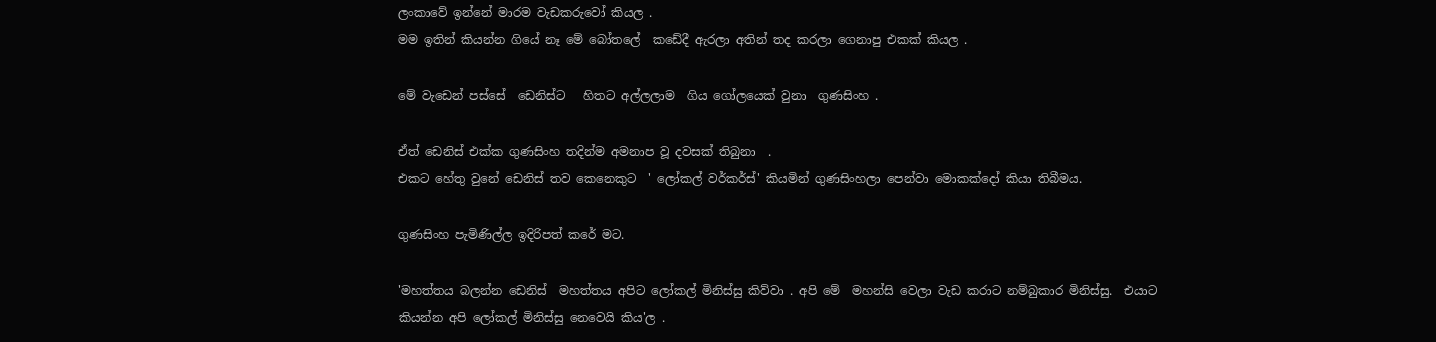ලංකාවේ ඉන්නේ මාරම වැඩකරුවෝ කියල .
මම ඉතින් කියන්න ගියේ නෑ මේ බෝතලේ  කඩේදී ඇරලා අතින් තද කරලා ගෙනාපු එකක් කියල .

මේ වැඩෙන් පස්සේ  ඩෙනිස්ට   හිතට අල්ලලාම  ගිය ගෝලයෙක් වුනා  ගුණසිංහ .

ඒත් ඩෙනිස් එක්ක ගුණසිංහ තදින්ම අමනාප වූ දවසක් තිබුනා  .
එකට හේතු වුනේ ඩෙනිස් තව කෙනෙකුට  ' ලෝකල් වර්කර්ස්' කියමින් ගුණසිංහලා පෙන්වා මොකක්දෝ කියා තිබීමය.

ගුණසිංහ පැමිණිල්ල ඉදිරිපත් කරේ මට.

'මහත්තය බලන්න ඩෙනිස්  මහත්තය අපිට ලෝකල් මිනිස්සු කිව්වා . අපි මේ  මහන්සි වෙලා වැඩ කරාට නම්බුකාර මිනිස්සු.  එයාට කියන්න අපි ලෝකල් මිනිස්සු නෙවෙයි කිය'ල .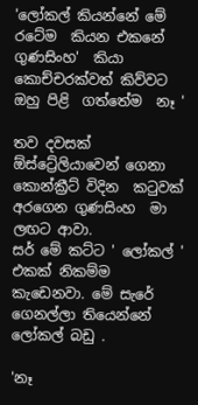'ලෝකල් කියන්නේ මේ  රටේම  කියන එකනේ ගුණසිංහ'  කියා කොච්චරක්වත් කිව්වට ඔහු පිළි  ගත්තේම  නෑ '

තව දවසක් ඕස්ට්‍රේලියාවෙන් ගෙනා  කොන්ක්‍රීට් විදින  කටුවක් අරගෙන ගුණසිංහ  මා ලඟට ආවා.
සර් මේ කට්ට ' ලෝකල් ' එකක් නිකම්ම කැඩෙනවා. මේ සැරේ ගෙනල්ලා තියෙන්නේ ලෝකල් බඩු .

'නෑ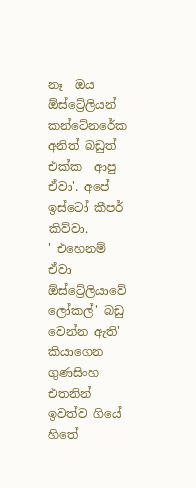නෑ  ඔය ඕස්ට්‍රේලියන් කන්ටේනරේක අනිත් බඩුත් එක්ක  ආපු  ඒවා'. අපේ ඉස්ටෝ කීපර් කිව්වා.
' එහෙනම් ඒවා ඕස්ට්‍රේලියාවේ ලෝකල්' බඩු වෙන්න ඇති'  කියාගෙන ගුණසිංහ එතනින් ඉවත්ව ගියේ හිතේ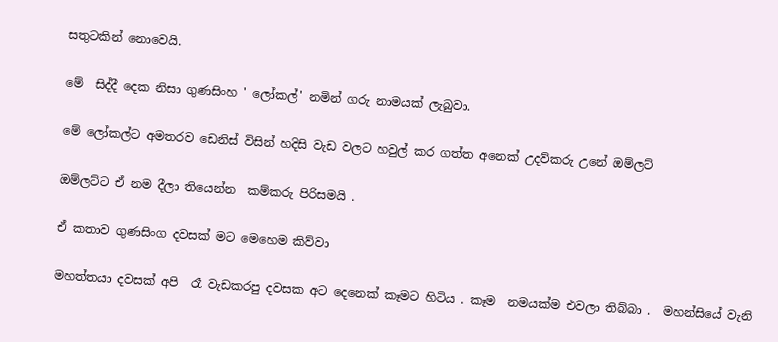සතුටකින් නොවෙයි.

මේ  සිද්දී දෙක නිසා ගුණසිංහ ' ලෝකල්' නමින් ගරු නාමයක් ලැබුවා.

මේ ලෝකල්ට අමතරව ඩෙනිස් විසින් හදිසි වැඩ වලට හවුල් කර ගත්ත අනෙක් උදව්කරු උනේ ඔම්ලට්

ඔම්ලට්ට ඒ නම දීලා තියෙන්න  කම්කරු පිරිසමයි .

ඒ කතාව ගුණසිංග දවසක් මට මෙහෙම කිව්වා

මහත්තයා දවසක් අපි  රෑ වැඩකරපු දවසක අට දෙනෙක් කෑමට හිටිය . කෑම  නමයක්ම එවලා තිබ්බා .  මහන්සියේ වැනි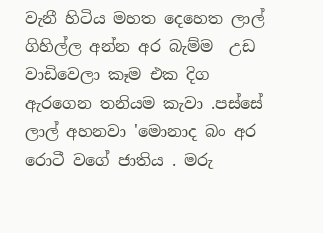වැනී හිටිය මහත දෙහෙත ලාල් ගිහිල්ල අන්න අර බැම්ම  උඩ වාඩිවෙලා කෑම එක දිග ඇරගෙන තනියම කැවා .පස්සේ  ලාල් අහනවා 'මොනාද බං අර   රොටී වගේ ජාතිය . මරු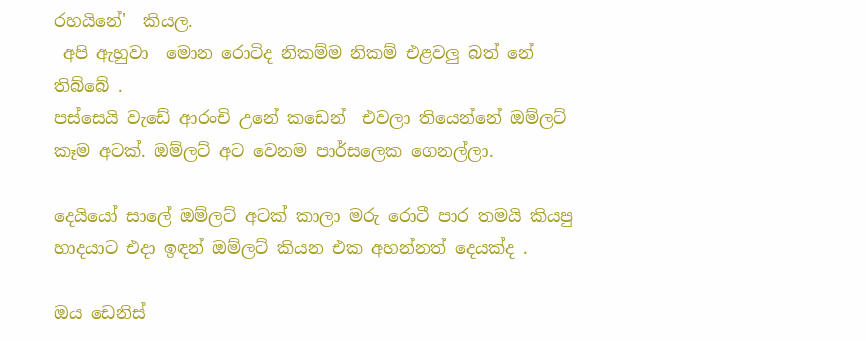රහයිනේ'  කියල.
 අපි ඇහුවා  මොන රොටිද නිකම්ම නිකම් එළවලු බත් නේ තිබ්බේ .
පස්සෙයි වැඩේ ආරංචි උනේ කඩෙන්  එවලා තියෙන්නේ ඔම්ලට් කෑම අටක්. ඔම්ලට් අට වෙනම පාර්සලෙක ගෙනල්ලා.

දෙයියෝ සාලේ ඔම්ලට් අටක් කාලා මරු රොටී පාර තමයි කියපු හාදයාට එදා ඉඳන් ඔම්ලට් කියන එක අහන්නත් දෙයක්ද .

ඔය ඩෙනිස්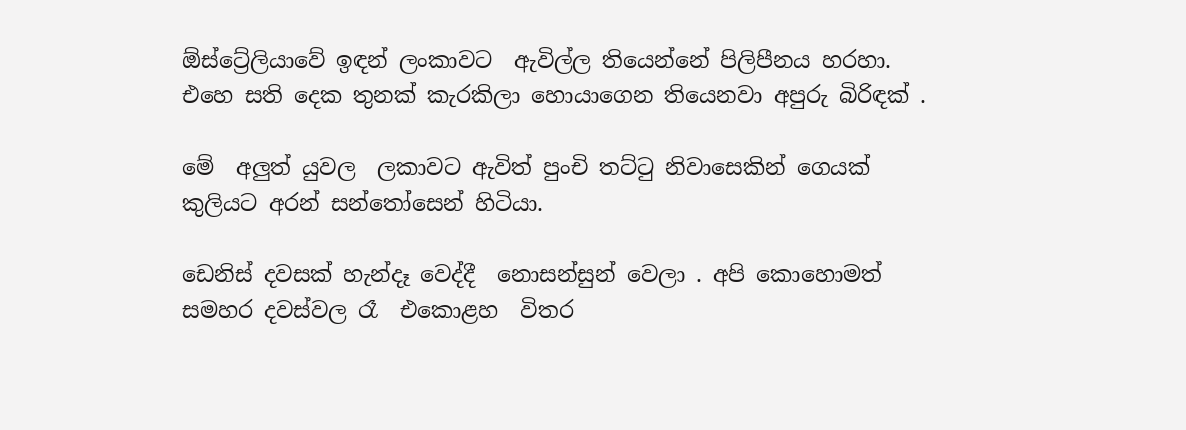ඕස්ට්‍රේලියාවේ ඉඳන් ලංකාවට  ඇවිල්ල තියෙන්නේ පිලිපීනය හරහා. එහෙ සති දෙක තුනක් කැරකිලා හොයාගෙන තියෙනවා අපුරු බිරිඳක් .

මේ  අලුත් යුවල  ලකාවට ඇවිත් පුංචි තට්ටු නිවාසෙකින් ගෙයක් කුලියට අරන් සන්තෝසෙන් හිටියා.

ඩෙනිස් දවසක් හැන්දෑ වෙද්දී  නොසන්සුන් වෙලා . අපි කොහොමත් සමහර දවස්වල රෑ  එකොළහ  විතර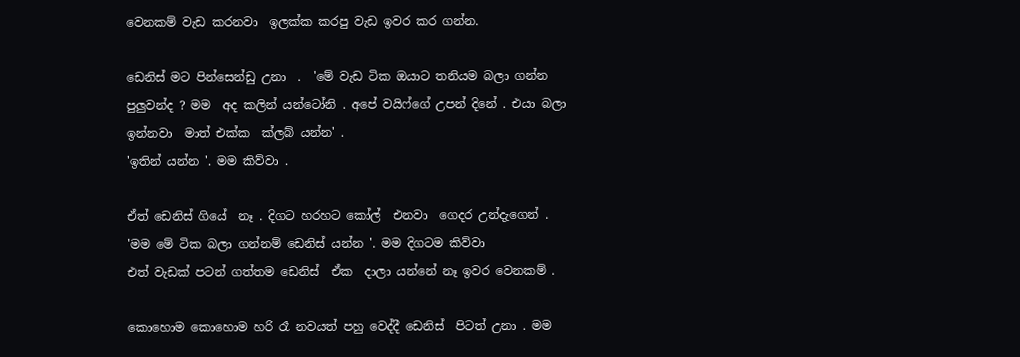වෙනකම් වැඩ කරනවා  ඉලක්ක කරපු වැඩ ඉවර කර ගන්න.

ඩෙනිස් මට පින්සෙන්ඩු උනා  .  'මේ වැඩ ටික ඔයාට තනියම බලා ගන්න පුලුවන්ද ? මම  අද කලින් යන්ටෝනි . අපේ වයිෆ්ගේ උපන් දිනේ . එයා බලා ඉන්නවා  මාත් එක්ක  ක්ලබ් යන්න' .
'ඉතින් යන්න '. මම කිව්වා .

ඒත් ඩෙනිස් ගියේ  නෑ . දිගට හරහට කෝල්  එනවා  ගෙදර උන්දැගෙන් .
'මම මේ ටික බලා ගන්නම් ඩෙනිස් යන්න '. මම දිගටම කිව්වා
එත් වැඩක් පටන් ගත්තම ඩෙනිස්  ඒක  දාලා යන්නේ නෑ ඉවර වෙනකම් .

කොහොම කොහොම හරි රෑ නවයත් පහු වෙද්දී ඩෙනිස්  පිටත් උනා . මම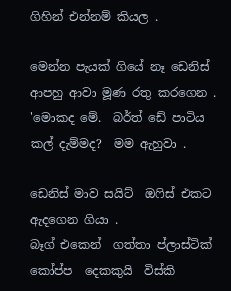ගිහින් එන්නම් කියල .

මෙන්න පැයක් ගියේ නෑ ඩෙනිස්  ආපහු ආවා මූණ රතු කරගෙන .
'මොකද මේ.  බර්ත් ඩේ පාටිය කල් දැම්මද?  මම ඇහුවා .

ඩෙනිස් මාව සයිට්  ඔෆිස් එකට  ඇදගෙන ගියා .
බෑග් එකෙන්  ගත්තා ප්ලාස්ටික් කෝප්ප  දෙකකුයි  විස්කි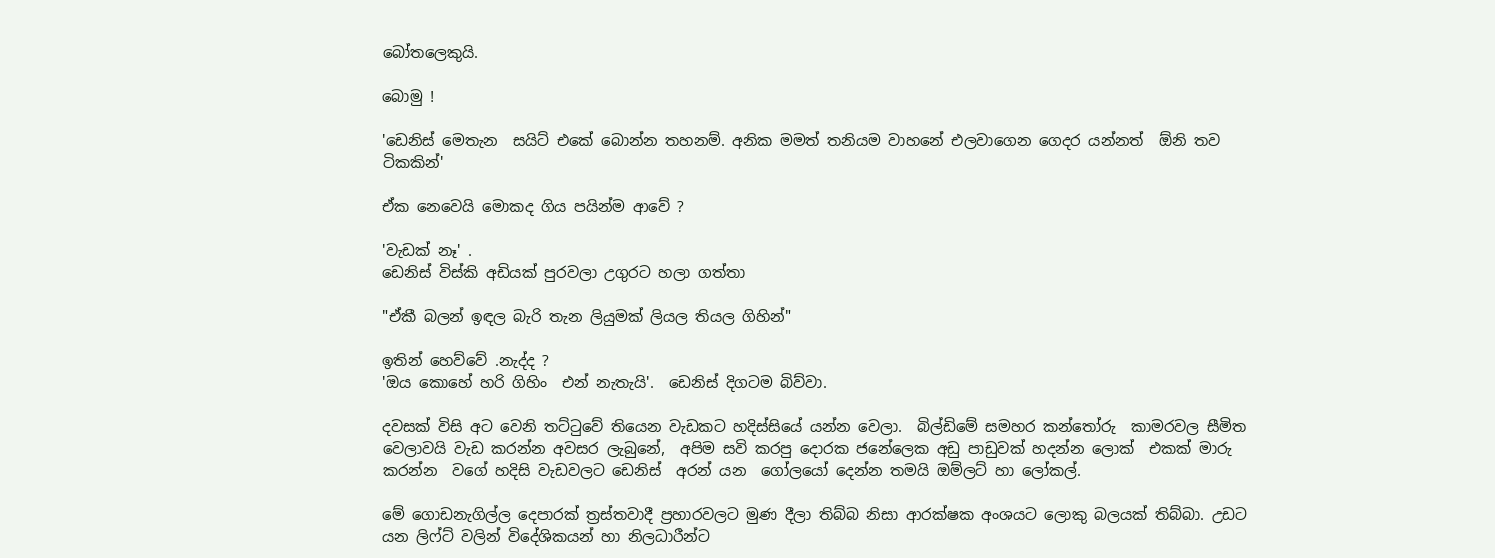බෝතලෙකුයි.

බොමු !

'ඩෙනිස් මෙතැන  සයිට් එකේ බොන්න තහනම්. අනික මමත් තනියම වාහනේ එලවාගෙන ගෙදර යන්නත්  ඕනි තව  ටිකකින්'

ඒක නෙවෙයි මොකද ගිය පයින්ම ආවේ ?

'වැඩක් නෑ' .
ඩෙනිස් විස්කි අඩියක් පුරවලා උගුරට හලා ගත්තා

"ඒකී බලන් ඉඳල බැරි තැන ලියුමක් ලියල තියල ගිහින්"

ඉතින් හෙව්වේ .නැද්ද ?
'ඔය කොහේ හරි ගිහිං  එන් නැතැයි'.  ඩෙනිස් දිගටම බිව්වා.

දවසක් විසි අට වෙනි තට්ටුවේ තියෙන වැඩකට හදිස්සියේ යන්න වෙලා.  බිල්ඩිමේ සමහර කන්තෝරු  කාමරවල සීමිත  වෙලාවයි වැඩ කරන්න අවසර ලැබුනේ,  අපිම සවි කරපු දොරක ජනේලෙක අඩු පාඩුවක් හදන්න ලොක්  එකක් මාරු කරන්න  වගේ හදිසි වැඩවලට ඩෙනිස්  අරන් යන  ගෝලයෝ දෙන්න තමයි ඔම්ලට් හා ලෝකල්.

මේ ගොඩනැගිල්ල දෙපාරක් ත්‍රස්තවාදී ප්‍රහාරවලට මුණ දීලා තිබ්බ නිසා ආරක්ෂක අංශයට ලොකු බලයක් තිබ්බා. උඩට යන ලිෆ්ට් වලින් විදේශිකයන් හා නිලධාරීන්ට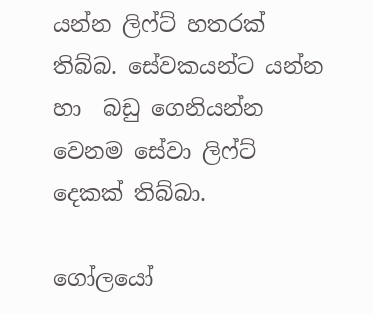යන්න ලිෆ්ට් හතරක් තිබ්බ. සේවකයන්ට යන්න හා  බඩු ගෙනියන්න වෙනම සේවා ලිෆ්ට් දෙකක් තිබ්බා.

ගෝලයෝ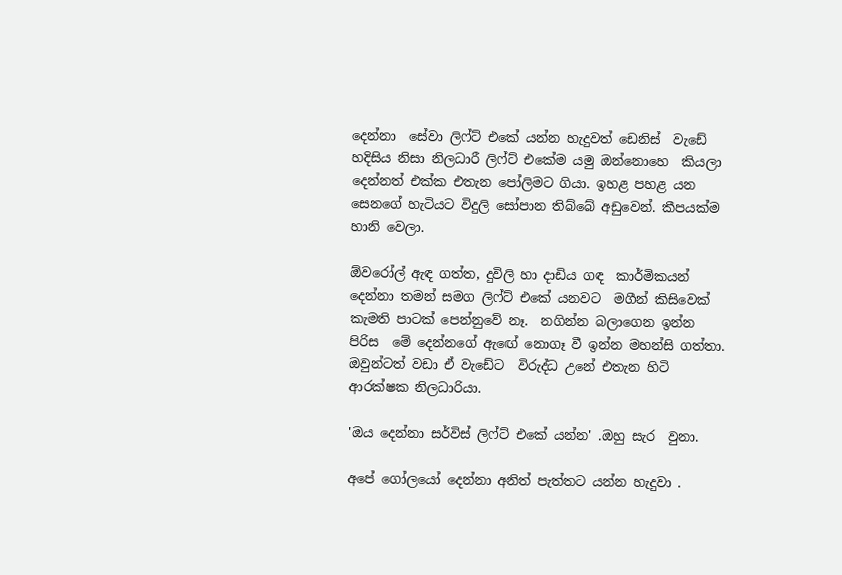දෙන්නා  සේවා ලිෆ්ට් එකේ යන්න හැදුවත් ඩෙනිස්  වැඩේ හදිසිය නිසා නිලධාරී ලිෆ්ට් එකේම යමු ඔන්නොහෙ  කියලා දෙන්නත් එක්ක එතැන පෝලිමට ගියා. ඉහළ පහළ යන  සෙනගේ හැටියට විදුලි සෝපාන තිබ්බේ අඩුවෙන්. කීපයක්ම හානි වෙලා.

ඕවරෝල් ඇඳ ගත්ත, දුවිලි හා දාඩිය ගඳ  කාර්මිකයන් දෙන්නා තමන් සමග ලිෆ්ට් එකේ යනවට  මගීන් කිසිවෙක් කැමති පාටක් පෙන්නුවේ නෑ.  නගින්න බලාගෙන ඉන්න පිරිස  මේ දෙන්නගේ ඇඟේ නොගෑ වී ඉන්න මහන්සි ගත්තා.
ඔවුන්ටත් වඩා ඒ වැඩේට  විරුද්ධ උනේ එතැන හිටි ආරක්ෂක නිලධාරියා.

'ඔය දෙන්නා සර්විස් ලිෆ්ට් එකේ යන්න' .ඔහු සැර  වුනා.

අපේ ගෝලයෝ දෙන්නා අනිත් පැත්තට යන්න හැදුවා .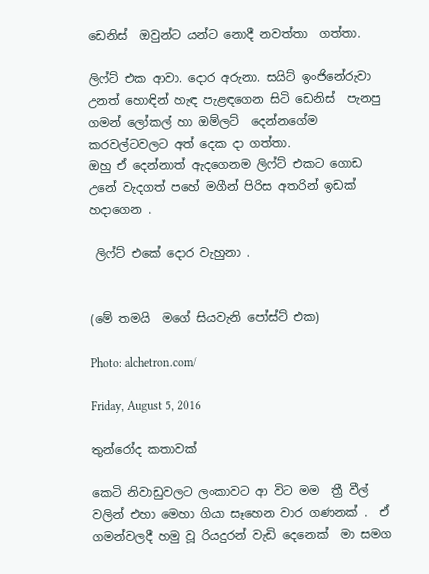ඩෙනිස්  ඔවුන්ට යන්ට නොදී නවත්තා  ගත්තා.

ලිෆ්ට් එක ආවා. දොර අරුනා. සයිට් ඉංජිනේරුවා උනත් හොඳින් හැඳ පැළඳගෙන සිටි ඩෙනිස්  පැනපු ගමන් ලෝකල් හා ඔම්ලට්  දෙන්නගේම කරවල්ටවලට අත් දෙක දා ගත්තා.
ඔහු ඒ දෙන්නාත් ඇදගෙනම ලිෆ්ට් එකට ගොඩ උනේ වැදගත් පහේ මගීන් පිරිස අතරින් ඉඩක් හදාගෙන .

 ලිෆ්ට් එකේ දොර වැහුනා .


(මේ තමයි  මගේ සියවැනි පෝස්ට් එක)

Photo: alchetron.com/

Friday, August 5, 2016

තුන්රෝද කතාවක්

කෙටි නිවාඩුවලට ලංකාවට ආ විට මම  ත්‍රී වීල් වලින් එහා මෙහා ගියා සෑහෙන වාර ගණනක් .  ඒ ගමන්වලදී හමු වූ රියදුරන් වැඩි දෙනෙක්  මා සමග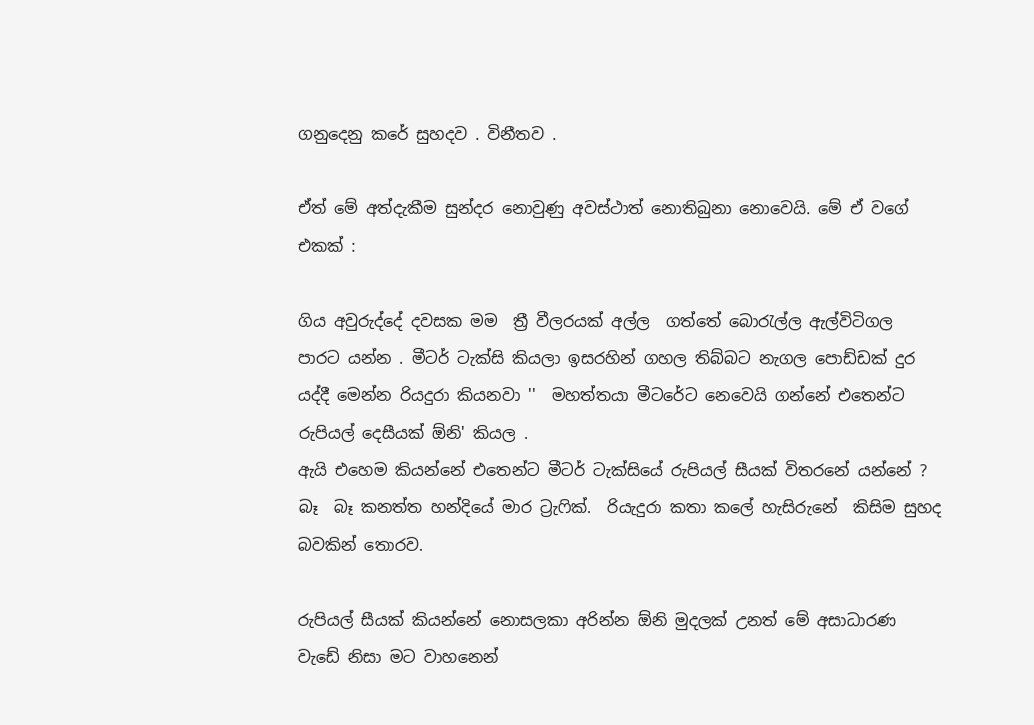ගනුදෙනු කරේ සුහදව . විනීතව .

ඒත් මේ අත්දැකීම සුන්දර නොවුණු අවස්ථාත් නොතිබුනා නොවෙයි. මේ ඒ වගේ එකක් :

ගිය අවුරුද්දේ දවසක මම  ත්‍රී වීලරයක් අල්ල  ගත්තේ බොරැල්ල ඇල්විටිගල පාරට යන්න . මීටර් ටැක්සි කියලා ඉසරහින් ගහල තිබ්බට නැගල පොඩ්ඩක් දුර යද්දී මෙන්න රියදුරා කියනවා ''  මහත්තයා මීටරේට නෙවෙයි ගන්නේ එතෙන්ට රුපියල් දෙසීයක් ඕනි' කියල .
ඇයි එහෙම කියන්නේ එතෙන්ට මීටර් ටැක්සියේ රුපියල් සීයක් විතරනේ යන්නේ ?
බෑ  බෑ කනත්ත හන්දියේ මාර ට්‍රැෆික්.  රියැදුරා කතා කලේ හැසිරුනේ  කිසිම සුහද බවකින් තොරව.

රුපියල් සීයක් කියන්නේ නොසලකා අරින්න ඕනි මුදලක් උනත් මේ අසාධාරණ වැඩේ නිසා මට වාහනෙන්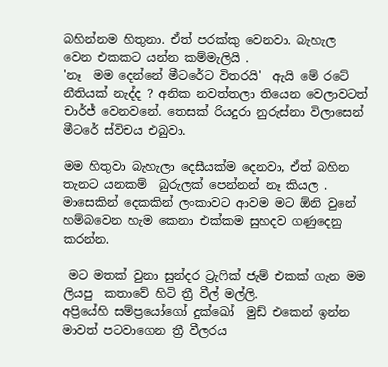බහින්නම හිතුනා. ඒත් පරක්කු වෙනවා. බැහැල වෙන එකකට යන්න කම්මැලියි .
'නෑ  මම දෙන්නේ මීටරේට විතරයි'  ඇයි මේ රටේ නීතියක් නැද්ද ? අනික නවත්තලා තියෙන වෙලාවටත් චාර්ජ් වෙනවනේ. තෙසක් රියදුරා නුරුස්නා විලාසෙන් මීටරේ ස්විචය එබුවා.

මම හිතුවා බැහැලා දෙසීයක්ම දෙනවා, ඒත් බහින තැනට යනකම්  බුරුලක් පෙන්නන් නෑ කියල . මාසෙකින් දෙකකින් ලංකාවට ආවම මට ඕනි වුනේ හම්බවෙන හැම කෙනා එක්කම සුහදව ගණුදෙනු  කරන්න.

 මට මතක් වුනා සුන්දර ට්‍රැෆික් ජැම් එකක් ගැන මම ලියපු  කතාවේ හිටි ත්‍රී වීල් මල්ලි.
අප්‍රියේහි සම්ප්‍රයෝගෝ දුක්ඛෝ  මුඩ් එකෙන් ඉන්න මාවත් පටවාගෙන ත්‍රී වීලරය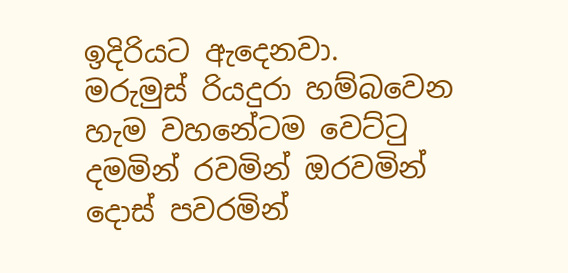ඉදිරියට ඇදෙනවා. මරුමුස් රියදුරා හම්බවෙන හැම වහනේටම වෙට්ටු දමමින් රවමින් ඔරවමින් දොස් පවරමින්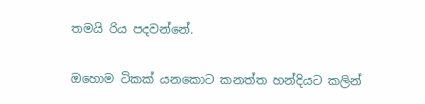තමයි රිය පදවන්නේ.

ඔහොම ටිකක් යනකොට කනත්ත හන්දියට කලින්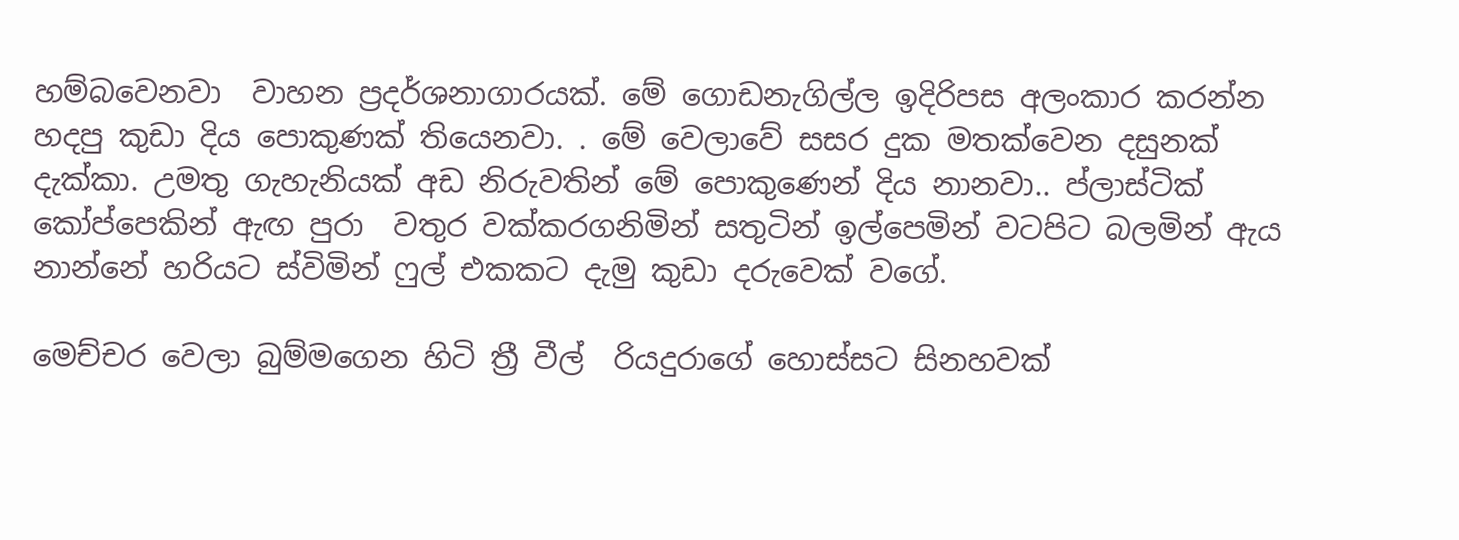හම්බවෙනවා  වාහන ප්‍රදර්ශනාගාරයක්. මේ ගොඩනැගිල්ල ඉදිරිපස අලංකාර කරන්න හදපු කුඩා දිය පොකුණක් තියෙනවා. . මේ වෙලාවේ සසර දුක මතක්වෙන දසුනක් දැක්කා. උමතු ගැහැනියක් අඩ නිරුවතින් මේ පොකුණෙන් දිය නානවා.. ප්ලාස්ටික් කෝප්පෙකින් ඇඟ පුරා  වතුර වක්කරගනිමින් සතුටින් ඉල්පෙමින් වටපිට බලමින් ඇය නාන්නේ හරියට ස්විමින් ෆුල් එකකට දැමු කුඩා දරුවෙක් වගේ.

මෙච්චර වෙලා බුම්මගෙන හිටි ත්‍රී වීල්  රියදුරාගේ හොස්සට සිනහවක්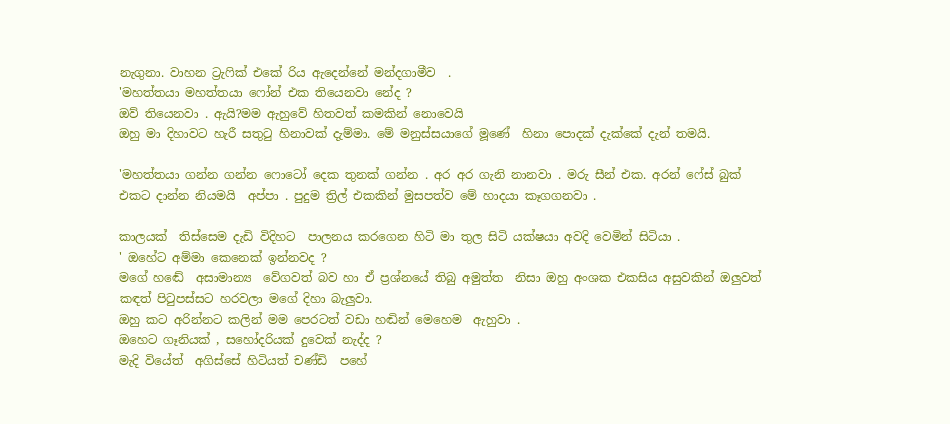නැගුනා. වාහන ට්‍රැෆික් එකේ රිය ඇදෙන්නේ මන්දගාමීව  .
'මහත්තයා මහත්තයා ෆෝන් එක තියෙනවා නේද ?
ඔව් තියෙනවා . ඇයි?මම ඇහුවේ හිතවත් කමකින් නොවෙයි
ඔහු මා දිහාවට හැරී සතුටු හිනාවක් දැම්මා. මේ මනුස්සයාගේ මූණේ  හිනා පොදක් දැක්කේ දැන් තමයි.

'මහත්තයා ගන්න ගන්න ෆොටෝ දෙක තුනක් ගන්න . අර අර ගැනි නානවා . මරු සීන් එක. අරන් ෆේස් බුක් එකට දාන්න නියමයි  අප්පා . පුදුම ත්‍රිල් එකකින් මුසපත්ව මේ හාදයා කෑගගනවා .

කාලයක්  තිස්සෙම දැඩි විදිහට  පාලනය කරගෙන හිටි මා තුල සිටි යක්ෂයා අවදි වෙමින් සිටියා .
' ඔහේට අම්මා කෙනෙක් ඉන්නවද ?
මගේ හඬේ  අසාමාන්‍ය  වේගවත් බව හා ඒ ප්‍රශ්නයේ තිබු අමුත්ත  නිසා ඔහු අංශක එකසිය අසුවකින් ඔලුවත් කඳත් පිටුපස්සට හරවලා මගේ දිහා බැලුවා.
ඔහු කට අරින්නට කලින් මම පෙරටත් වඩා හඬින් මෙහෙම  ඇහුවා .
ඔහෙට ගෑනියක් , සහෝදරියක් දුවෙක් නැද්ද ?
මැදි වියේත්  අගිස්සේ හිටියත් චණ්ඩි  පහේ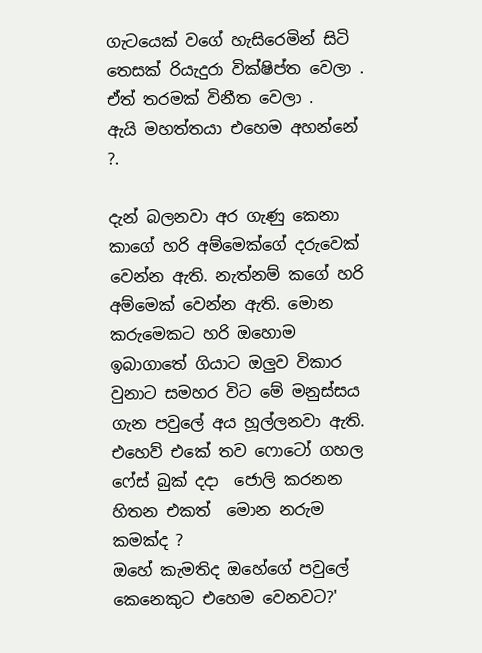ගැටයෙක් වගේ හැසිරෙමින් සිටි තෙසක් රියැදුරා වික්ෂිප්ත වෙලා .
ඒත් තරමක් විනීත වෙලා .
ඇයි මහත්තයා එහෙම අහන්නේ ?.

දැන් බලනවා අර ගැණු කෙනා කාගේ හරි අම්මෙක්ගේ දරුවෙක් වෙන්න ඇති. නැත්නම් කගේ හරි අම්මෙක් වෙන්න ඇති. මොන කරුමෙකට හරි ඔහොම ඉබාගාතේ ගියාට ඔලුව විකාර වුනාට සමහර විට මේ මනුස්සය ගැන පවුලේ අය හූල්ලනවා ඇති. එහෙව් එකේ තව ෆොටෝ ගහල ෆේස් බුක් දදා  ජොලි කරනන හිතන එකත්  මොන නරුම කමක්ද ?
ඔහේ කැමතිද ඔහේගේ පවුලේ කෙනෙකුට එහෙම වෙනවට?'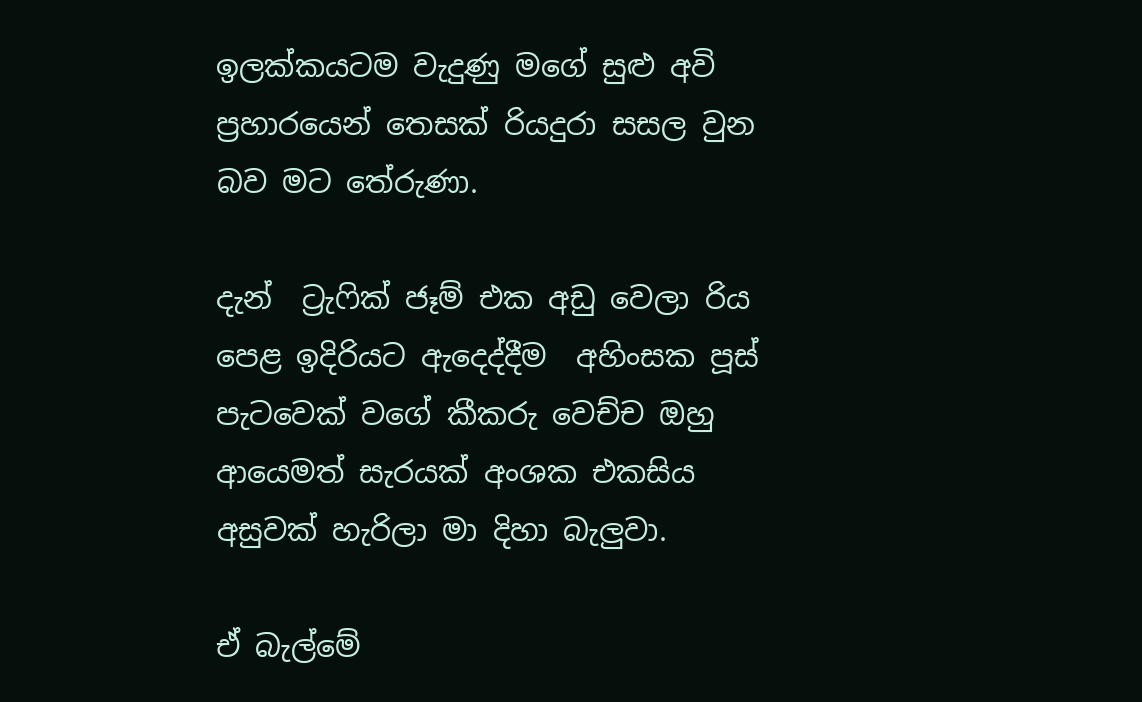ඉලක්කයටම වැදුණු මගේ සුළු අවි ප්‍රහාරයෙන් තෙසක් රියදුරා සසල වුන බව මට තේරුණා.

දැන්  ට්‍රැෆික් ජෑම් එක අඩු වෙලා රිය පෙළ ඉදිරියට ඇදෙද්දීම  අහිංසක පූස් පැටවෙක් වගේ කීකරු වෙච්ච ඔහු ආයෙමත් සැරයක් අංශක එකසිය අසුවක් හැරිලා මා දිහා බැලුවා.

ඒ බැල්මේ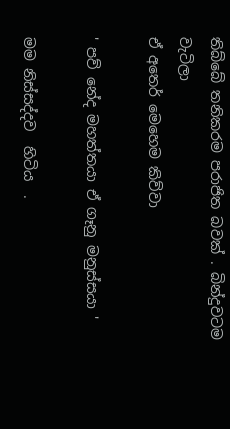තිබ්බේ තනිකරම පරාජිත බවක් . බින්දුවටම වැටිලා
ඒ අතෙර් මෙහෙම කිව්වා

' පව් නේද මහත්තයා ඒ ගෑනු මනුස්සයා '

මම නිස්සද්දව  හිටිය  .